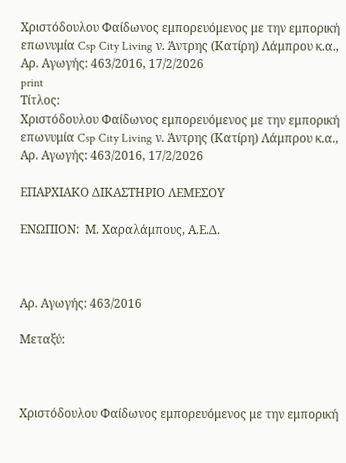Χριστόδουλου Φαίδωνος εμπορευόμενος με την εμπορική επωνυμία Csp City Living ν. Άντρης (Κατίρη) Λάμπρου κ.α., Αρ. Αγωγής: 463/2016, 17/2/2026
print
Τίτλος:
Χριστόδουλου Φαίδωνος εμπορευόμενος με την εμπορική επωνυμία Csp City Living ν. Άντρης (Κατίρη) Λάμπρου κ.α., Αρ. Αγωγής: 463/2016, 17/2/2026

ΕΠΑΡΧΙΑΚΟ ΔΙΚΑΣΤΗΡΙΟ ΛΕΜΕΣΟΥ

ΕΝΩΠΙΟΝ:  Μ. Χαραλάμπους, Α.Ε.Δ.



Αρ. Αγωγής: 463/2016

Μεταξύ:



Χριστόδουλου Φαίδωνος εμπορευόμενος με την εμπορική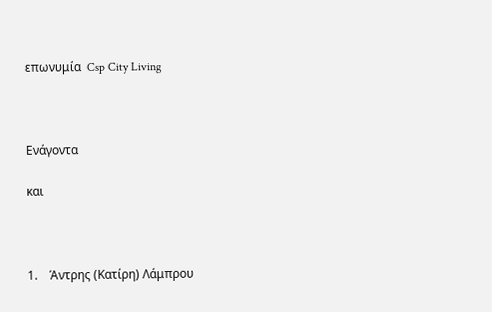επωνυμία  Csp City Living



Ενάγοντα

και



1.    Άντρης (Κατίρη) Λάμπρου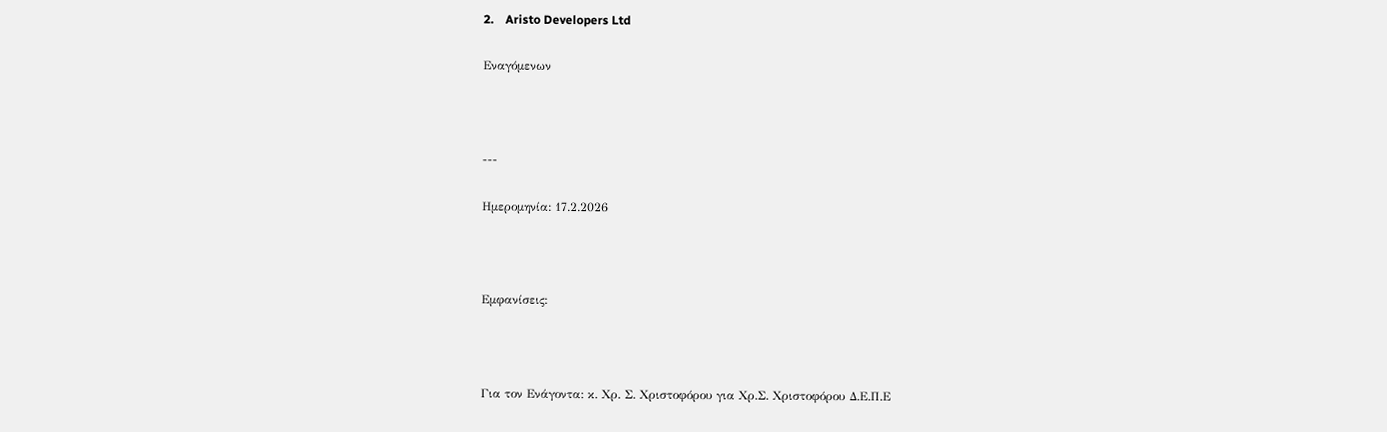2.    Aristo Developers Ltd

Εναγόμενων



---

Ημερομηνία: 17.2.2026



Εμφανίσεις:



Για τον Ενάγοντα: κ. Χρ. Σ. Χριστοφόρου για Χρ.Σ. Χριστοφόρου Δ.Ε.Π.Ε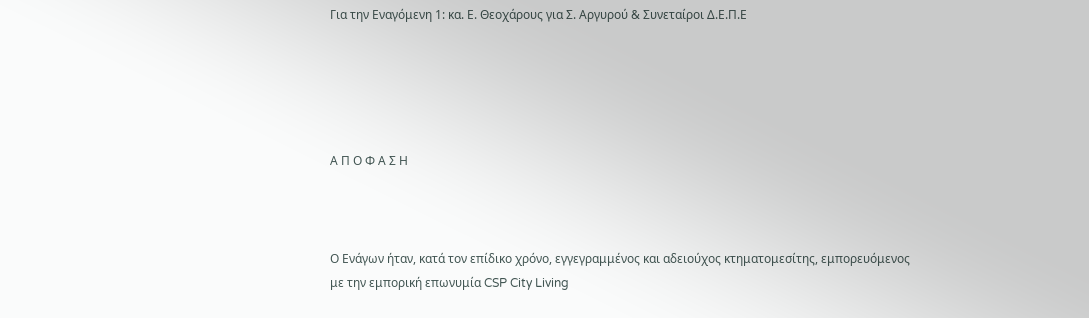Για την Εναγόμενη 1: κα. Ε. Θεοχάρους για Σ. Αργυρού & Συνεταίροι Δ.Ε.Π.Ε





Α Π Ο Φ Α Σ Η



Ο Ενάγων ήταν, κατά τον επίδικο χρόνο, εγγεγραμμένος και αδειούχος κτηματομεσίτης, εμπορευόμενος με την εμπορική επωνυμία CSP City Living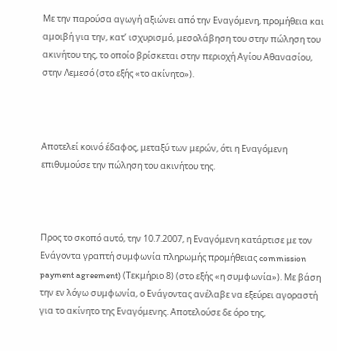Με την παρούσα αγωγή αξιώνει από την Εναγόμενη, προμήθεια και αμοιβή για την, κατ’ ισχυρισμό, μεσολάβηση του στην πώληση του ακινήτου της, το οποίο βρίσκεται στην περιοχή Αγίου Αθανασίου, στην Λεμεσό (στο εξής «το ακίνητο»).



Αποτελεί κοινό έδαφος, μεταξύ των μερών, ότι η Εναγόμενη επιθυμούσε την πώληση του ακινήτου της.



Προς το σκοπό αυτό, την 10.7.2007, η Εναγόμενη κατάρτισε με τον Ενάγοντα γραπτή συμφωνία πληρωμής προμήθειας commission payment agreement) (Τεκμήριο 8) (στο εξής «η συμφωνία»). Με βάση την εν λόγω συμφωνία, ο Ενάγοντας ανέλαβε να εξεύρει αγοραστή για το ακίνητο της Εναγόμενης. Αποτελούσε δε όρο της,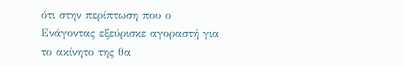ότι στην περίπτωση που ο Ενάγοντας εξεύρισκε αγοραστή για το ακίνητο της θα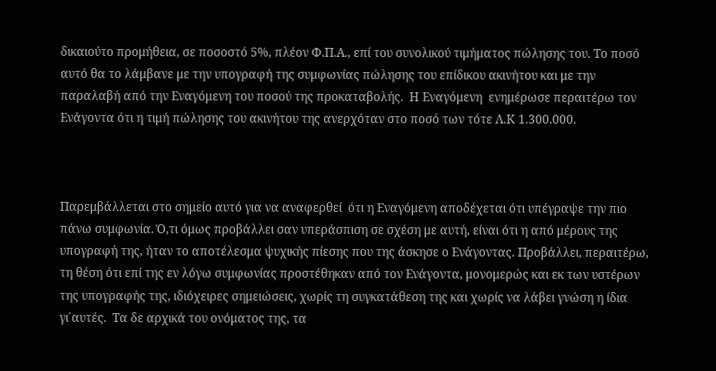δικαιούτο προμήθεια, σε ποσοστό 5%, πλέον Φ.Π.Α., επί του συνολικού τιμήματος πώλησης του. Το ποσό αυτό θα το λάμβανε με την υπογραφή της συμφωνίας πώλησης του επίδικου ακινήτου και με την παραλαβή από την Εναγόμενη του ποσού της προκαταβολής.  Η Εναγόμενη  ενημέρωσε περαιτέρω τον Ενάγοντα ότι η τιμή πώλησης του ακινήτου της ανερχόταν στο ποσό των τότε Λ.Κ 1.300.000.



Παρεμβάλλεται στο σημείο αυτό για να αναφερθεί  ότι η Εναγόμενη αποδέχεται ότι υπέγραψε την πιο πάνω συμφωνία. Ό,τι όμως προβάλλει σαν υπεράσπιση σε σχέση με αυτή, είναι ότι η από μέρους της υπογραφή της, ήταν το αποτέλεσμα ψυχικής πίεσης που της άσκησε ο Ενάγοντας. Προβάλλει, περαιτέρω, τη θέση ότι επί της εν λόγω συμφωνίας προστέθηκαν από τον Ενάγοντα, μονομερώς και εκ των υστέρων της υπογραφής της, ιδιόχειρες σημειώσεις, χωρίς τη συγκατάθεση της και χωρίς να λάβει γνώση η ίδια γι΄αυτές.  Τα δε αρχικά του ονόματος της, τα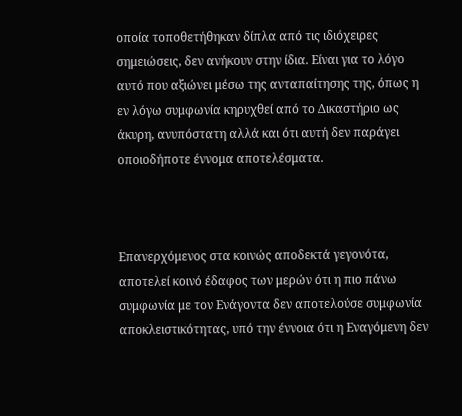οποία τοποθετήθηκαν δίπλα από τις ιδιόχειρες σημειώσεις, δεν ανήκουν στην ίδια. Είναι για το λόγο αυτό που αξιώνει μέσω της ανταπαίτησης της, όπως η εν λόγω συμφωνία κηρυχθεί από το Δικαστήριο ως άκυρη, ανυπόστατη αλλά και ότι αυτή δεν παράγει οποιοδήποτε έννομα αποτελέσματα.



Επανερχόμενος στα κοινώς αποδεκτά γεγονότα, αποτελεί κοινό έδαφος των μερών ότι η πιο πάνω συμφωνία με τον Ενάγοντα δεν αποτελούσε συμφωνία αποκλειστικότητας, υπό την έννοια ότι η Εναγόμενη δεν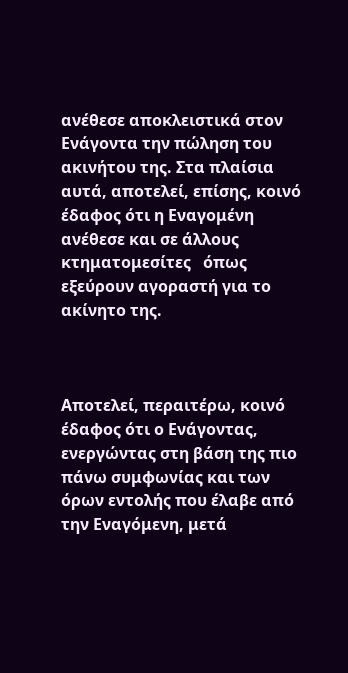ανέθεσε αποκλειστικά στον Ενάγοντα την πώληση του ακινήτου της. Στα πλαίσια αυτά, αποτελεί, επίσης, κοινό έδαφος ότι η Εναγομένη ανέθεσε και σε άλλους κτηματομεσίτες   όπως εξεύρουν αγοραστή για το ακίνητο της.



Αποτελεί, περαιτέρω, κοινό έδαφος ότι ο Ενάγοντας, ενεργώντας στη βάση της πιο πάνω συμφωνίας και των όρων εντολής που έλαβε από την Εναγόμενη, μετά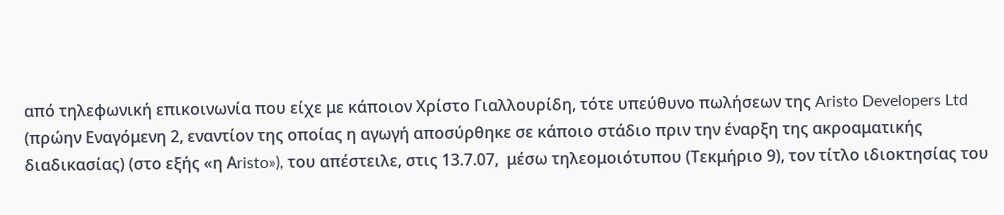από τηλεφωνική επικοινωνία που είχε με κάποιον Χρίστο Γιαλλουρίδη, τότε υπεύθυνο πωλήσεων της Aristo Developers Ltd (πρώην Εναγόμενη 2, εναντίον της οποίας η αγωγή αποσύρθηκε σε κάποιο στάδιο πριν την έναρξη της ακροαματικής διαδικασίας) (στο εξής «η Αristo»), του απέστειλε, στις 13.7.07,  μέσω τηλεομοιότυπου (Τεκμήριο 9), τον τίτλο ιδιοκτησίας του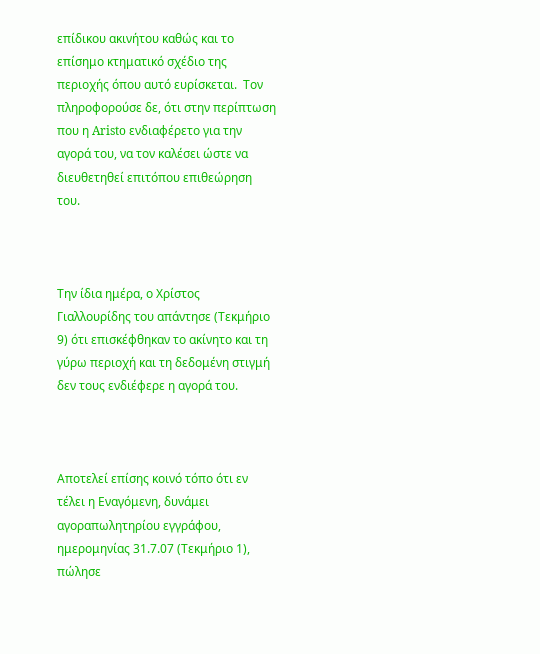επίδικου ακινήτου καθώς και το επίσημο κτηματικό σχέδιο της περιοχής όπου αυτό ευρίσκεται.  Τον πληροφορούσε δε, ότι στην περίπτωση που η Aristo ενδιαφέρετο για την αγορά του, να τον καλέσει ώστε να διευθετηθεί επιτόπου επιθεώρηση του.



Την ίδια ημέρα, ο Χρίστος Γιαλλουρίδης του απάντησε (Τεκμήριο 9) ότι επισκέφθηκαν το ακίνητο και τη γύρω περιοχή και τη δεδομένη στιγμή δεν τους ενδιέφερε η αγορά του.



Αποτελεί επίσης κοινό τόπο ότι εν τέλει η Εναγόμενη, δυνάμει αγοραπωλητηρίου εγγράφου, ημερομηνίας 31.7.07 (Τεκμήριο 1), πώλησε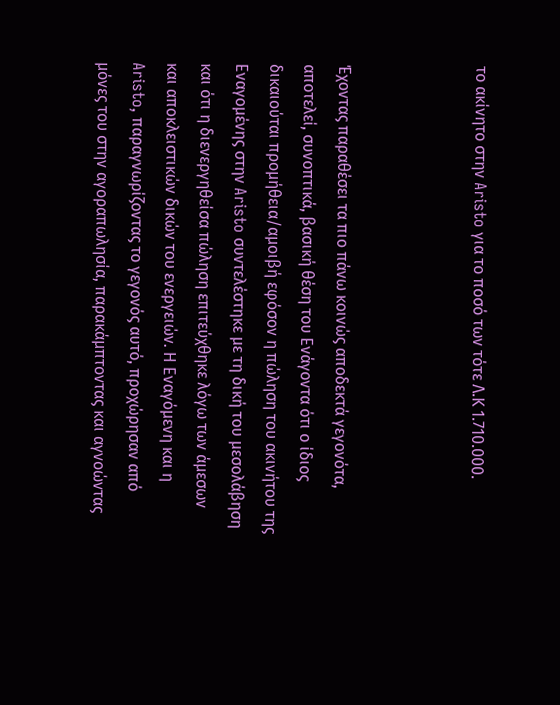το ακίνητο στην Aristo για το ποσό των τότε Λ.Κ 1.710.000.



Έχοντας παραθέσει τα πιο πάνω κοινώς αποδεκτά γεγονότα, αποτελεί, συνοπτικά, βασική θέση του Ενάγοντα ότι ο ίδιος δικαιούται προμήθεια/αμοιβή εφόσον η πώληση του ακινήτου της Εναγομένης στην Aristo συντελέστηκε με τη δική του μεσολάβηση και ότι η διενεργηθείσα πώληση επιτεύχθηκε λόγω των άμεσων και αποκλειστικών δικών του ενεργειών. Η Εναγόμενη και η Aristo, παραγνωρίζοντας το γεγονός αυτό, προχώρησαν από μόνες του στην αγοραπωλησία, παρακάμπτοντας και αγνοώντας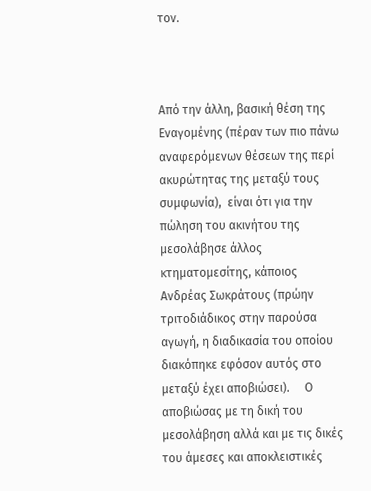τον.



Από την άλλη, βασική θέση της Εναγομένης (πέραν των πιο πάνω αναφερόμενων θέσεων της περί ακυρώτητας της μεταξύ τους συμφωνία),  είναι ότι για την πώληση του ακινήτου της μεσολάβησε άλλος κτηματομεσίτης, κάποιος Ανδρέας Σωκράτους (πρώην τριτοδιάδικος στην παρούσα αγωγή, η διαδικασία του οποίου διακόπηκε εφόσον αυτός στο μεταξύ έχει αποβιώσει).     Ο αποβιώσας με τη δική του μεσολάβηση αλλά και με τις δικές του άμεσες και αποκλειστικές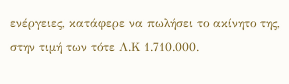ενέργειες, κατάφερε να πωλήσει το ακίνητο της, στην τιμή των τότε Λ.Κ 1.710.000.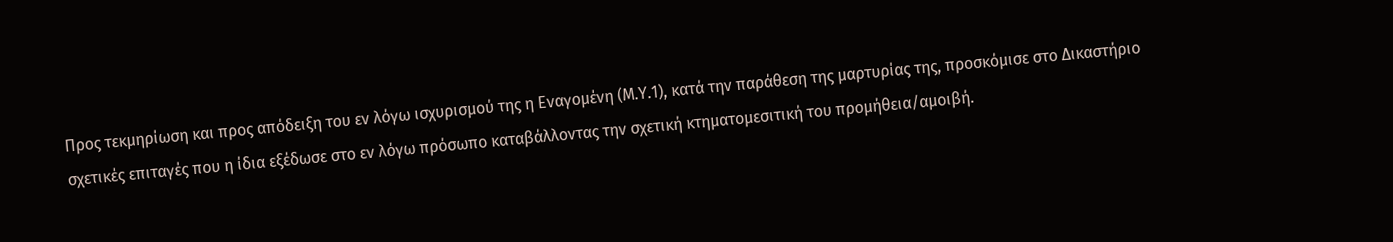Προς τεκμηρίωση και προς απόδειξη του εν λόγω ισχυρισμού της η Εναγομένη (Μ.Υ.1), κατά την παράθεση της μαρτυρίας της, προσκόμισε στο Δικαστήριο σχετικές επιταγές που η ίδια εξέδωσε στο εν λόγω πρόσωπο καταβάλλοντας την σχετική κτηματομεσιτική του προμήθεια/αμοιβή.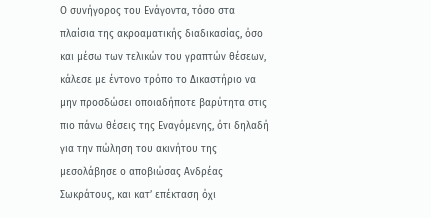Ο συνήγορος του Ενάγοντα, τόσο στα πλαίσια της ακροαματικής διαδικασίας, όσο και μέσω των τελικών του γραπτών θέσεων, κάλεσε με έντονο τρόπο το Δικαστήριο να μην προσδώσει οποιαδήποτε βαρύτητα στις πιο πάνω θέσεις της Εναγόμενης, ότι δηλαδή για την πώληση του ακινήτου της μεσολάβησε ο αποβιώσας Ανδρέας Σωκράτους, και κατ’ επέκταση όχι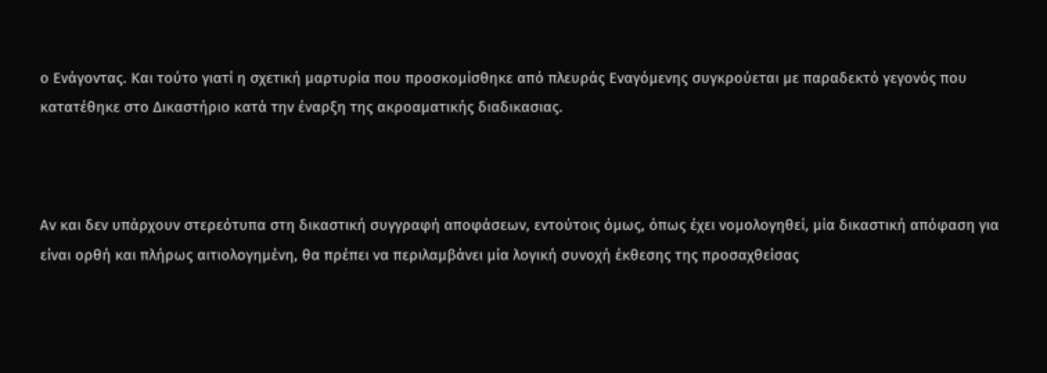ο Ενάγοντας. Και τούτο γιατί η σχετική μαρτυρία που προσκομίσθηκε από πλευράς Εναγόμενης συγκρούεται με παραδεκτό γεγονός που κατατέθηκε στο Δικαστήριο κατά την έναρξη της ακροαματικής διαδικασιας.



Αν και δεν υπάρχουν στερεότυπα στη δικαστική συγγραφή αποφάσεων, εντούτοις όμως, όπως έχει νομολογηθεί, μία δικαστική απόφαση για είναι ορθή και πλήρως αιτιολογημένη, θα πρέπει να περιλαμβάνει μία λογική συνοχή έκθεσης της προσαχθείσας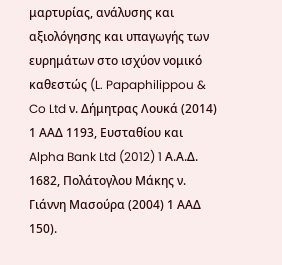μαρτυρίας, ανάλυσης και αξιολόγησης και υπαγωγής των ευρημάτων στο ισχύον νομικό καθεστώς (L. Papaphilippou & Co Ltd ν. Δήμητρας Λουκά (2014) 1 ΑΑΔ 1193, Ευσταθίου και Alpha Bank Ltd (2012) 1 Α.Α.Δ. 1682, Πολάτογλου Μάκης ν. Γιάννη Μασούρα (2004) 1 ΑΑΔ 150).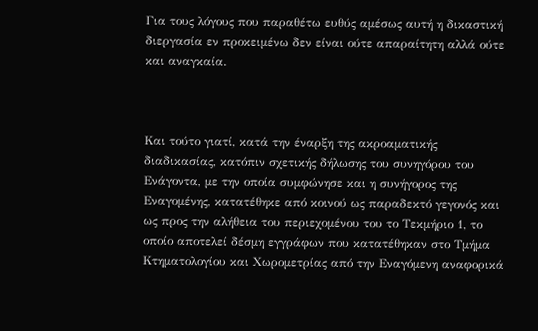Για τους λόγους που παραθέτω ευθύς αμέσως αυτή η δικαστική διεργασία εν προκειμένω δεν είναι ούτε απαραίτητη αλλά ούτε και αναγκαία.



Και τούτο γιατί, κατά την έναρξη της ακροαματικής διαδικασίας, κατόπιν σχετικής δήλωσης του συνηγόρου του  Ενάγοντα, με την οποία συμφώνησε και η συνήγορος της Εναγομένης, κατατέθηκε από κοινού ως παραδεκτό γεγονός και ως προς την αλήθεια του περιεχομένου του το Τεκμήριο 1, το οποίο αποτελεί δέσμη εγγράφων που κατατέθηκαν στο Τμήμα Κτηματολογίου και Χωρομετρίας από την Εναγόμενη αναφορικά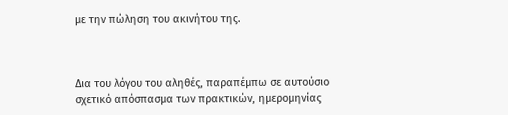με την πώληση του ακινήτου της.



Δια του λόγου του αληθές, παραπέμπω σε αυτούσιο σχετικό απόσπασμα των πρακτικών, ημερομηνίας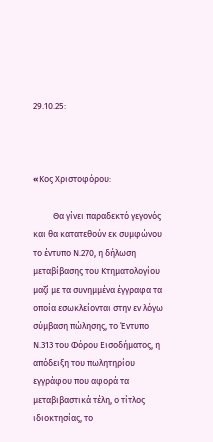29.10.25:



«Koς Χριστοφόρου:

          Θα γίνει παραδεκτό γεγονός και θα κατατεθούν εκ συμφώνου το έντυπο Ν.270, η δήλωση μεταβίβασης του Κτηματολογίου μαζί με τα συνημμένα έγγραφα τα οποία εσωκλείονται στην εν λόγω  σύμβαση πώλησης, το Έντυπο Ν.313 του Φόρου Εισοδήματος, η απόδειξη του πωλητηρίου εγγράφου που αφορά τα μεταβιβαστικά τέλη, ο τίτλος ιδιοκτησίας, το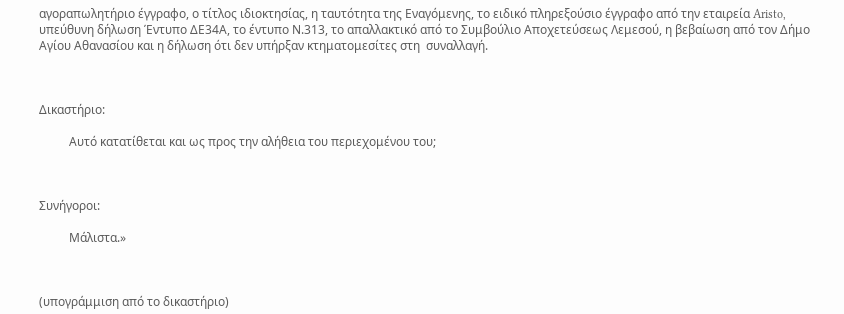αγοραπωλητήριο έγγραφο, ο τίτλος ιδιοκτησίας, η ταυτότητα της Εναγόμενης, το ειδικό πληρεξούσιο έγγραφο από την εταιρεία Aristo, υπεύθυνη δήλωση Έντυπο ΔΕ34Α, το έντυπο Ν.313, το απαλλακτικό από το Συμβούλιο Αποχετεύσεως Λεμεσού, η βεβαίωση από τον Δήμο Αγίου Αθανασίου και η δήλωση ότι δεν υπήρξαν κτηματομεσίτες στη  συναλλαγή.



Δικαστήριο:

          Αυτό κατατίθεται και ως προς την αλήθεια του περιεχομένου του;



Συνήγοροι:

          Μάλιστα.»



(υπογράμμιση από το δικαστήριο)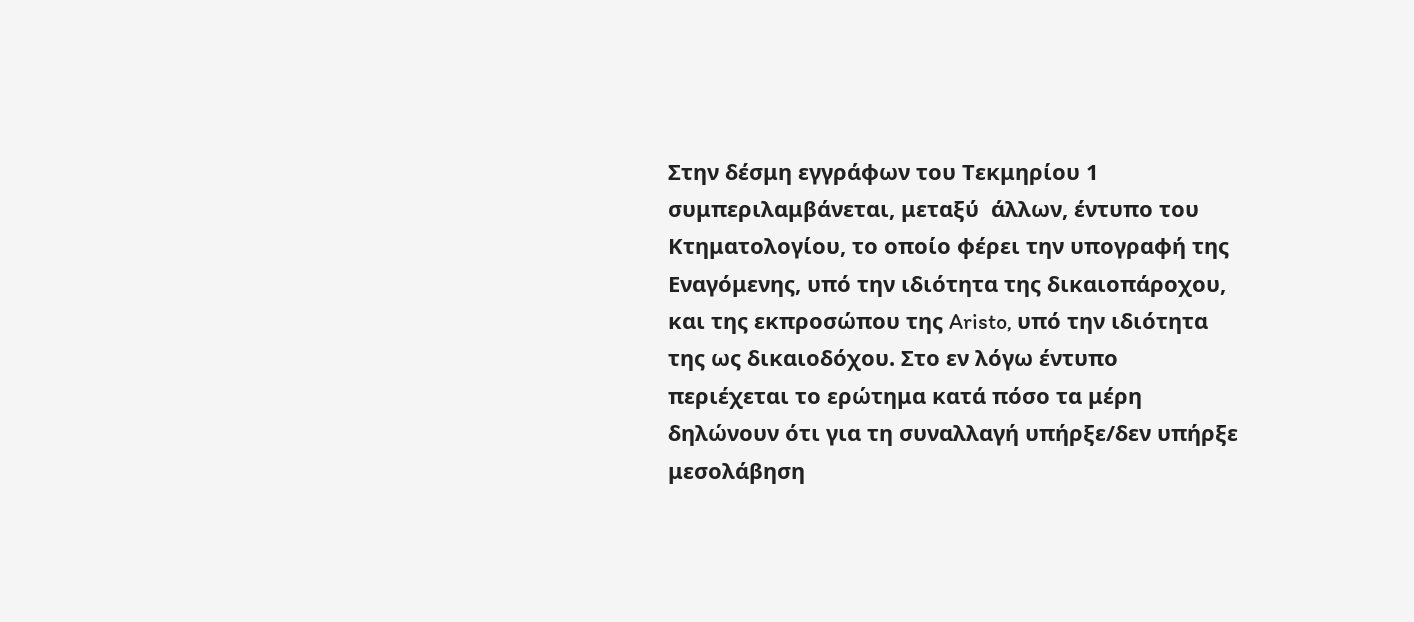Στην δέσμη εγγράφων του Τεκμηρίου 1 συμπεριλαμβάνεται, μεταξύ  άλλων, έντυπο του Κτηματολογίου, το οποίο φέρει την υπογραφή της Εναγόμενης, υπό την ιδιότητα της δικαιοπάροχου, και της εκπροσώπου της Aristo, υπό την ιδιότητα της ως δικαιοδόχου. Στο εν λόγω έντυπο περιέχεται το ερώτημα κατά πόσο τα μέρη δηλώνουν ότι για τη συναλλαγή υπήρξε/δεν υπήρξε μεσολάβηση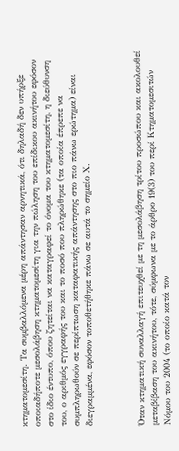κτηματομεσίτη. Τα συμβαλλόμενα μέρη απάντησαν αρνητικά, ότι δηλαδή δεν υπήρξε οποιαδήποτε μεσολάβηση κτηματομεσίτη για την πώληση του επίδικου ακινήτου εφόσον στο ίδιο έντυπο, όπου ζητείται να καταγραφεί το όνομα του κτηματομεσίτη, η διεύθυνση του, ο αριθμός εγγραφής του και το ποσό που πληρώθηκε (τα οποία έπρεπε να συμπληρωθούν σε περίπτωση καταφατικής απάντησης στο πιο πάνω ερώτημα) είναι διεγραμμένα, εφόσον τοποθετήθηκε πάνω σε αυτά το σημείο Χ.



Όταν κτηματική συναλλαγή επιτευχθεί με τη μεσολάβηση τρίτου προσώπου και ακολουθεί μεταβίβαση του ακινήτου, τότε, σύμφωνα με το άρθρο 19(3) του περί Κτηματομεσιτών Νόμου του 2004 (το οποίο κατά τον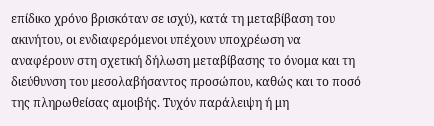επίδικο χρόνο βρισκόταν σε ισχύ), κατά τη μεταβίβαση του ακινήτου, οι ενδιαφερόμενοι υπέχουν υποχρέωση να αναφέρουν στη σχετική δήλωση μεταβίβασης το όνομα και τη διεύθυνση του μεσολαβήσαντος προσώπου, καθώς και το ποσό της πληρωθείσας αμοιβής. Τυχόν παράλειψη ή μη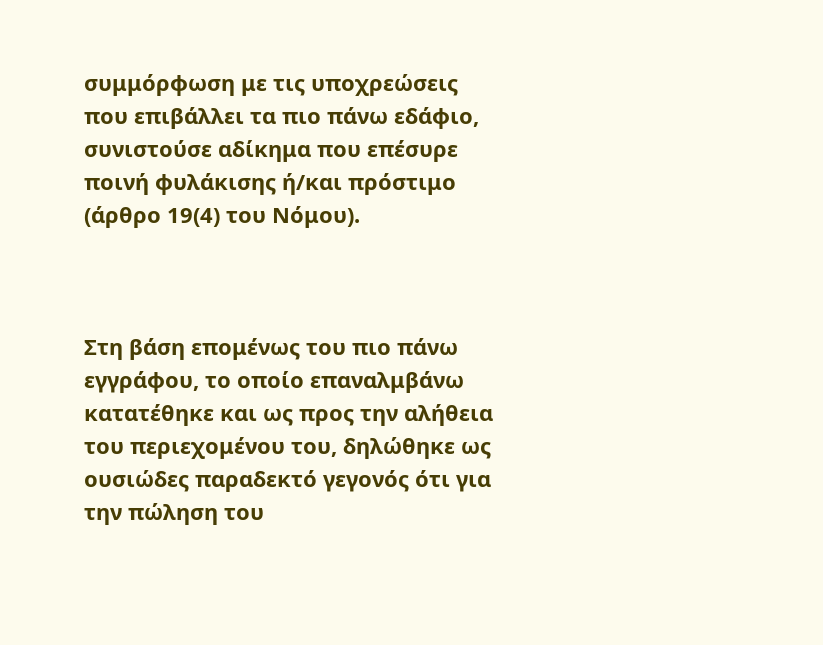συμμόρφωση με τις υποχρεώσεις που επιβάλλει τα πιο πάνω εδάφιο, συνιστούσε αδίκημα που επέσυρε ποινή φυλάκισης ή/και πρόστιμο (άρθρο 19(4) του Νόμου).



Στη βάση επομένως του πιο πάνω εγγράφου, το οποίο επαναλμβάνω κατατέθηκε και ως προς την αλήθεια του περιεχομένου του, δηλώθηκε ως ουσιώδες παραδεκτό γεγονός ότι για την πώληση του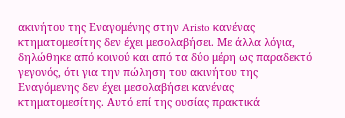ακινήτου της Εναγομένης στην Aristo κανένας κτηματομεσίτης δεν έχει μεσολαβήσει. Με άλλα λόγια,  δηλώθηκε από κοινού και από τα δύο μέρη ως παραδεκτό γεγονός, ότι για την πώληση του ακινήτου της Εναγόμενης δεν έχει μεσολαβήσει κανένας κτηματομεσίτης. Αυτό επί της ουσίας πρακτικά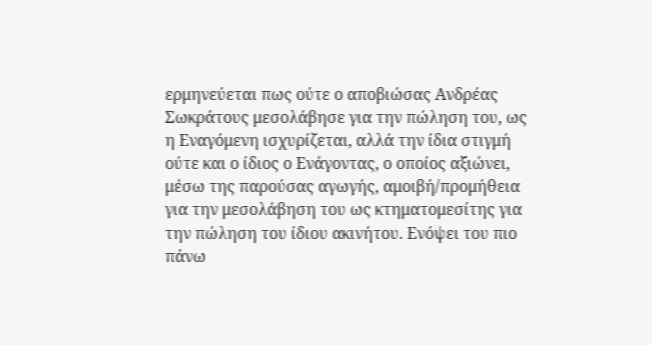ερμηνεύεται πως ούτε ο αποβιώσας Ανδρέας Σωκράτους μεσολάβησε για την πώληση του, ως η Εναγόμενη ισχυρίζεται, αλλά την ίδια στιγμή ούτε και ο ίδιος ο Ενάγοντας, ο οποίος αξιώνει, μέσω της παρούσας αγωγής, αμοιβή/προμήθεια για την μεσολάβηση του ως κτηματομεσίτης για την πώληση του ίδιου ακινήτου. Ενόψει του πιο πάνω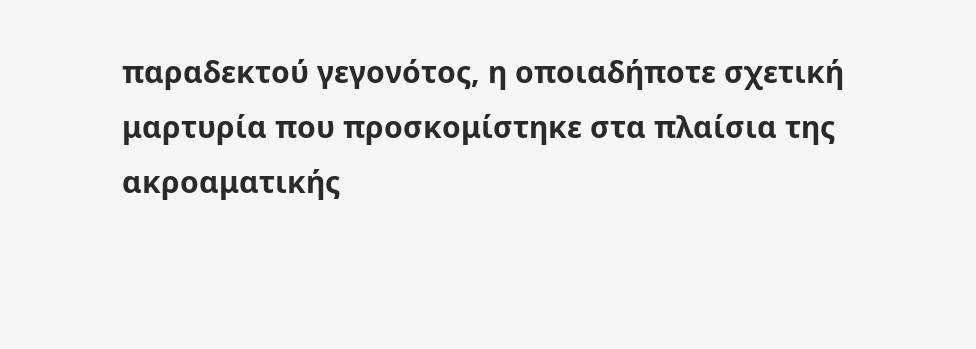παραδεκτού γεγονότος, η οποιαδήποτε σχετική μαρτυρία που προσκομίστηκε στα πλαίσια της ακροαματικής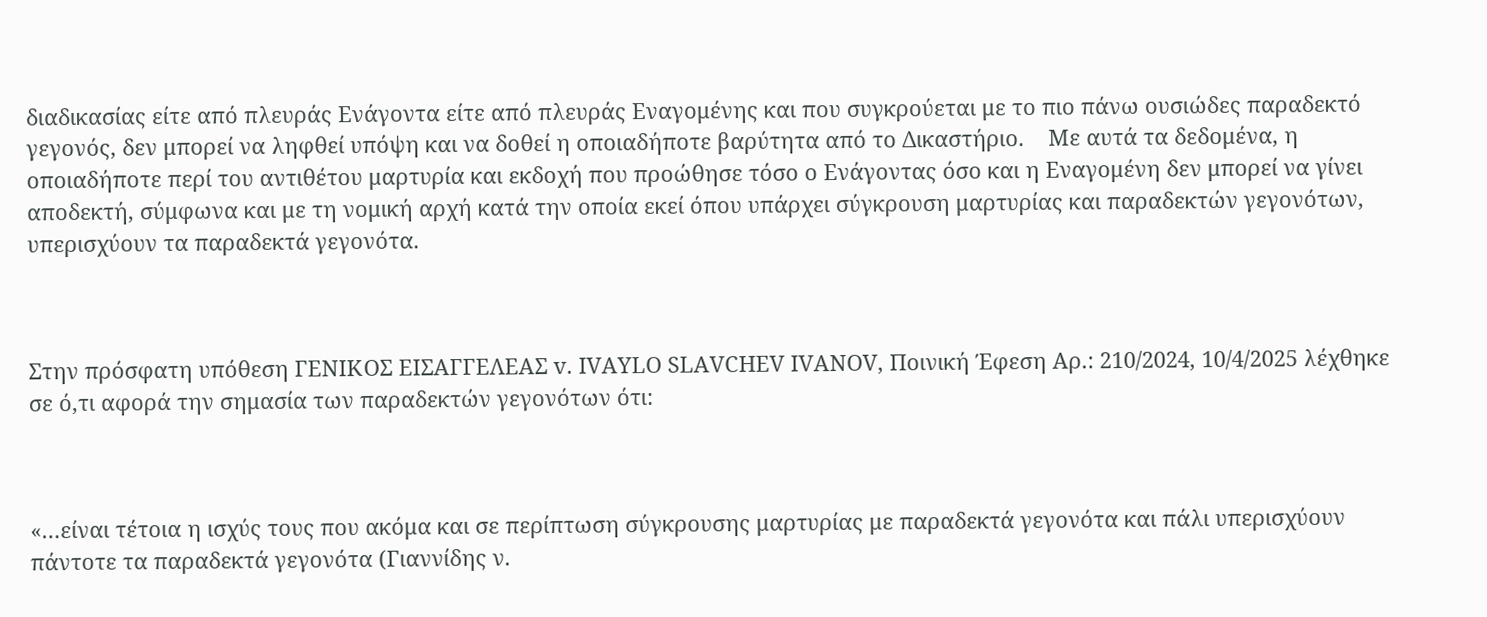διαδικασίας είτε από πλευράς Ενάγοντα είτε από πλευράς Εναγομένης και που συγκρούεται με το πιο πάνω ουσιώδες παραδεκτό γεγονός, δεν μπορεί να ληφθεί υπόψη και να δοθεί η οποιαδήποτε βαρύτητα από το Δικαστήριο.    Με αυτά τα δεδομένα, η οποιαδήποτε περί του αντιθέτου μαρτυρία και εκδοχή που προώθησε τόσο ο Ενάγοντας όσο και η Εναγομένη δεν μπορεί να γίνει αποδεκτή, σύμφωνα και με τη νομική αρχή κατά την οποία εκεί όπου υπάρχει σύγκρουση μαρτυρίας και παραδεκτών γεγονότων, υπερισχύουν τα παραδεκτά γεγονότα.



Στην πρόσφατη υπόθεση ΓΕΝΙΚΟΣ ΕΙΣΑΓΓΕΛΕΑΣ v. IVAYLO SLAVCHEV IVANOV, Ποινική Έφεση Αρ.: 210/2024, 10/4/2025 λέχθηκε σε ό,τι αφορά την σημασία των παραδεκτών γεγονότων ότι:



«…είναι τέτοια η ισχύς τους που ακόμα και σε περίπτωση σύγκρουσης μαρτυρίας με παραδεκτά γεγονότα και πάλι υπερισχύουν πάντοτε τα παραδεκτά γεγονότα (Γιαννίδης ν.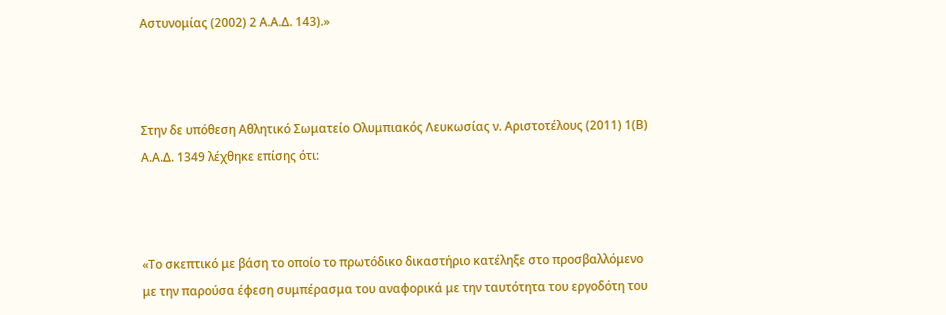Αστυνομίας (2002) 2 Α.Α.Δ. 143).»



Στην δε υπόθεση Αθλητικό Σωματείο Ολυμπιακός Λευκωσίας ν. Αριστοτέλους (2011) 1(Β) Α.Α.Δ. 1349 λέχθηκε επίσης ότι:



«Το σκεπτικό με βάση το οποίο το πρωτόδικο δικαστήριο κατέληξε στο προσβαλλόμενο με την παρούσα έφεση συμπέρασμα του αναφορικά με την ταυτότητα του εργοδότη του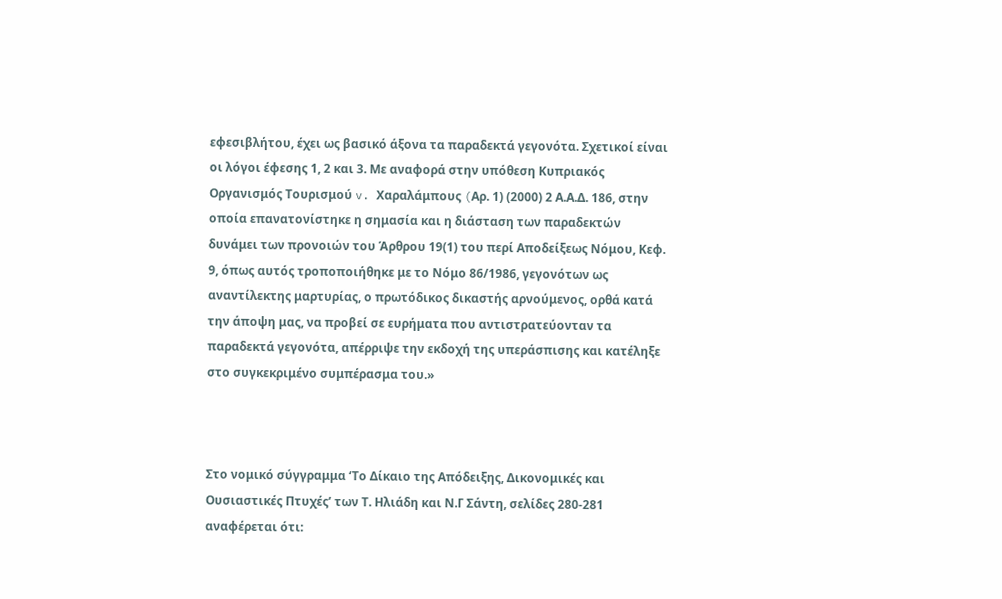εφεσιβλήτου, έχει ως βασικό άξονα τα παραδεκτά γεγονότα. Σχετικοί είναι οι λόγοι έφεσης 1, 2 και 3. Με αναφορά στην υπόθεση Κυπριακός Οργανισμός Τουρισμού v. Χαραλάμπους (Aρ. 1) (2000) 2 Α.Α.Δ. 186, στην οποία επανατονίστηκε η σημασία και η διάσταση των παραδεκτών δυνάμει των προνοιών του Άρθρου 19(1) του περί Αποδείξεως Νόμου, Κεφ. 9, όπως αυτός τροποποιήθηκε με το Νόμο 86/1986, γεγονότων ως αναντίλεκτης μαρτυρίας, ο πρωτόδικος δικαστής αρνούμενος, ορθά κατά την άποψη μας, να προβεί σε ευρήματα που αντιστρατεύονταν τα παραδεκτά γεγονότα, απέρριψε την εκδοχή της υπεράσπισης και κατέληξε στο συγκεκριμένο συμπέρασμα του.»



Στο νομικό σύγγραμμα ‘Το Δίκαιο της Απόδειξης, Δικονομικές και Ουσιαστικές Πτυχές’ των Τ. Ηλιάδη και Ν.Γ Σάντη, σελίδες 280-281 αναφέρεται ότι: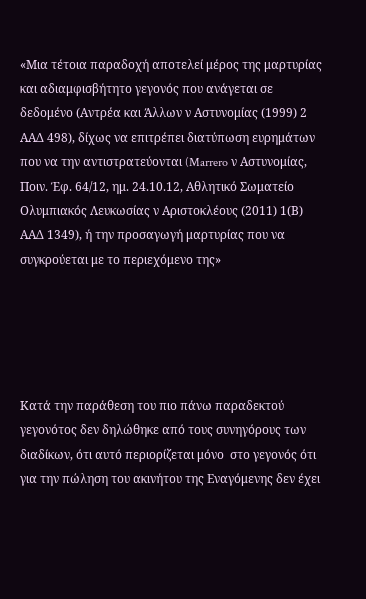«Μια τέτοια παραδοχή αποτελεί μέρος της μαρτυρίας και αδιαμφισβήτητο γεγονός που ανάγεται σε δεδομένο (Αντρέα και Άλλων ν Αστυνομίας (1999) 2 ΑΑΔ 498), δίχως να επιτρέπει διατύπωση ευρημάτων που να την αντιστρατεύονται (Marrero ν Αστυνομίας, Ποιν. Έφ. 64/12, ημ. 24.10.12, Αθλητικό Σωματείο Ολυμπιακός Λευκωσίας ν Αριστοκλέους (2011) 1(Β) ΑΑΔ 1349), ή την προσαγωγή μαρτυρίας που να συγκρούεται με το περιεχόμενο της»





Κατά την παράθεση του πιο πάνω παραδεκτού γεγονότος δεν δηλώθηκε από τους συνηγόρους των διαδίκων, ότι αυτό περιορίζεται μόνο  στο γεγονός ότι για την πώληση του ακινήτου της Εναγόμενης δεν έχει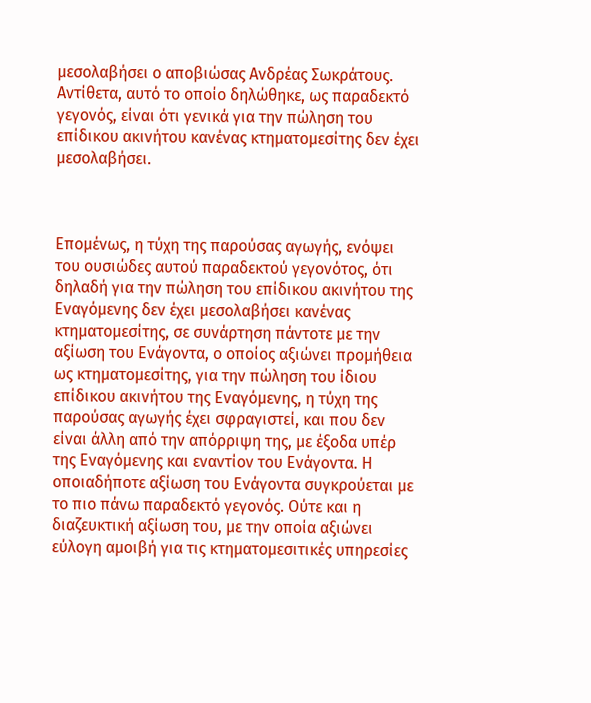μεσολαβήσει ο αποβιώσας Ανδρέας Σωκράτους. Αντίθετα, αυτό το οποίο δηλώθηκε, ως παραδεκτό γεγονός, είναι ότι γενικά για την πώληση του επίδικου ακινήτου κανένας κτηματομεσίτης δεν έχει μεσολαβήσει.



Επομένως, η τύχη της παρούσας αγωγής, ενόψει του ουσιώδες αυτού παραδεκτού γεγονότος, ότι δηλαδή για την πώληση του επίδικου ακινήτου της Εναγόμενης δεν έχει μεσολαβήσει κανένας κτηματομεσίτης, σε συνάρτηση πάντοτε με την αξίωση του Ενάγοντα, ο οποίος αξιώνει προμήθεια ως κτηματομεσίτης, για την πώληση του ίδιου επίδικου ακινήτου της Εναγόμενης, η τύχη της παρούσας αγωγής έχει σφραγιστεί, και που δεν είναι άλλη από την απόρριψη της, με έξοδα υπέρ της Εναγόμενης και εναντίον του Ενάγοντα. Η οποιαδήποτε αξίωση του Ενάγοντα συγκρούεται με το πιο πάνω παραδεκτό γεγονός. Ούτε και η διαζευκτική αξίωση του, με την οποία αξιώνει εύλογη αμοιβή για τις κτηματομεσιτικές υπηρεσίες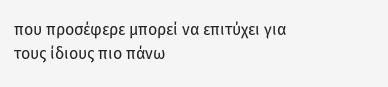που προσέφερε μπορεί να επιτύχει για τους ίδιους πιο πάνω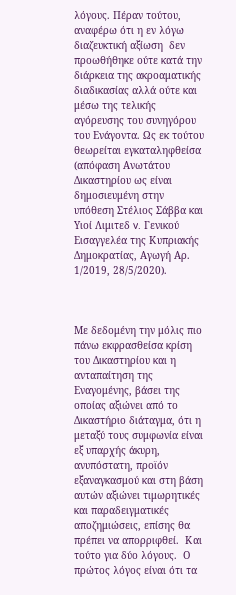λόγους. Πέραν τούτου, αναφέρω ότι η εν λόγω διαζευκτική αξίωση  δεν προωθήθηκε ούτε κατά την διάρκεια της ακροαματικής διαδικασίας αλλά ούτε και μέσω της τελικής αγόρευσης του συνηγόρου του Ενάγοντα. Ως εκ τούτου θεωρείται εγκαταληφθείσα (απόφαση Ανωτάτου Δικαστηρίου ως είναι δημοσιευμένη στην υπόθεση Στέλιος Σάββα και Υιοί Λιμιτεδ v. Γενικού Εισαγγελέα της Κυπριακής Δημοκρατίας, Αγωγή Αρ. 1/2019, 28/5/2020).



Με δεδομένη την μόλις πιο πάνω εκφρασθείσα κρίση του Δικαστηρίου και η ανταπαίτηση της Εναγομένης, βάσει της οποίας αξιώνει από το Δικαστήριο διάταγμα, ότι η μεταξύ τους συμφωνία είναι εξ υπαρχής άκυρη, ανυπόστατη, προϊόν εξαναγκασμού και στη βάση αυτών αξιώνει τιμωρητικές και παραδειγματικές αποζημιώσεις, επίσης θα πρέπει να απορριφθεί.  Και τούτο για δύο λόγους.  Ο πρώτος λόγος είναι ότι τα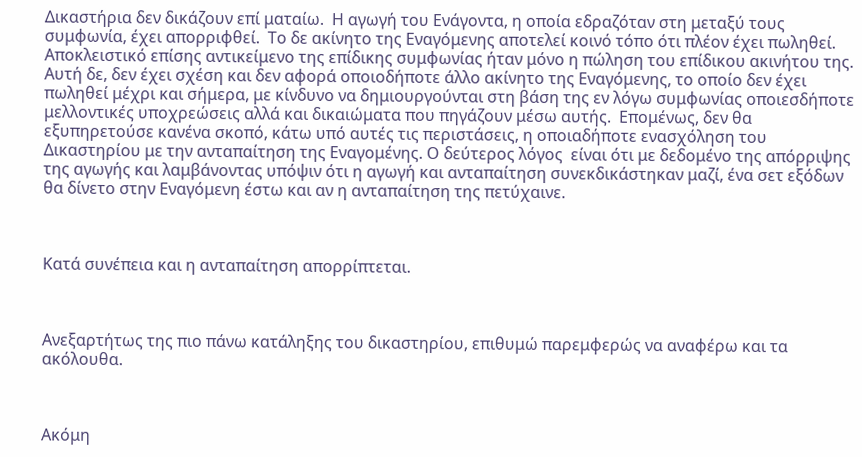Δικαστήρια δεν δικάζουν επί ματαίω.  Η αγωγή του Ενάγοντα, η οποία εδραζόταν στη μεταξύ τους συμφωνία, έχει απορριφθεί.  Το δε ακίνητο της Εναγόμενης αποτελεί κοινό τόπο ότι πλέον έχει πωληθεί.  Αποκλειστικό επίσης αντικείμενο της επίδικης συμφωνίας ήταν μόνο η πώληση του επίδικου ακινήτου της.  Αυτή δε, δεν έχει σχέση και δεν αφορά οποιοδήποτε άλλο ακίνητο της Εναγόμενης, το οποίο δεν έχει πωληθεί μέχρι και σήμερα, με κίνδυνο να δημιουργούνται στη βάση της εν λόγω συμφωνίας οποιεσδήποτε μελλοντικές υποχρεώσεις αλλά και δικαιώματα που πηγάζουν μέσω αυτής.  Επομένως, δεν θα εξυπηρετούσε κανένα σκοπό, κάτω υπό αυτές τις περιστάσεις, η οποιαδήποτε ενασχόληση του Δικαστηρίου με την ανταπαίτηση της Εναγομένης. Ο δεύτερος λόγος  είναι ότι με δεδομένο της απόρριψης της αγωγής και λαμβάνοντας υπόψιν ότι η αγωγή και ανταπαίτηση συνεκδικάστηκαν μαζί, ένα σετ εξόδων θα δίνετο στην Εναγόμενη έστω και αν η ανταπαίτηση της πετύχαινε.



Κατά συνέπεια και η ανταπαίτηση απορρίπτεται.



Ανεξαρτήτως της πιο πάνω κατάληξης του δικαστηρίου, επιθυμώ παρεμφερώς να αναφέρω και τα ακόλουθα.



Aκόμη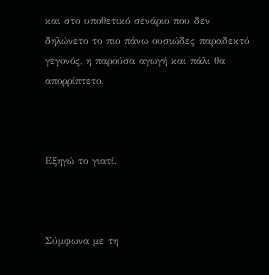και στο υποθετικό σενάριο που δεν δηλώνετο το πιο πάνω ουσιώδες παραδεκτό γεγονός, η παρούσα αγωγή και πάλι θα απορρίπτετο.



Εξηγώ το γιατί.



Σύμφωνα με τη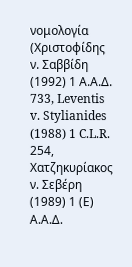νομολογία (Χριστοφίδης ν. Σαββίδη (1992) 1 Α.Α.Δ. 733, Leventis v. Stylianides (1988) 1 C.L.R. 254, Χατζηκυρίακος ν. Σεβέρη (1989) 1 (Ε) Α.Α.Δ.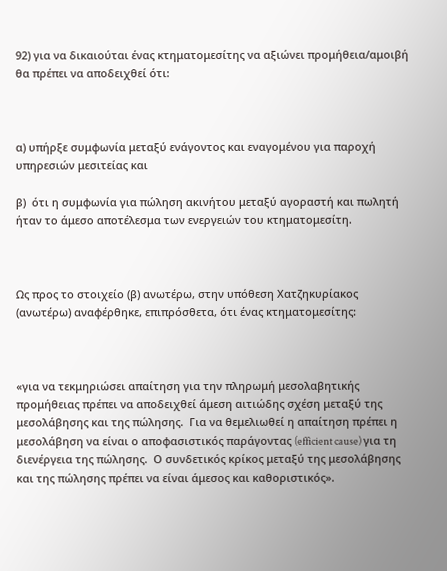92) για να δικαιούται ένας κτηματομεσίτης να αξιώνει προμήθεια/αμοιβή θα πρέπει να αποδειχθεί ότι:



α) υπήρξε συμφωνία μεταξύ ενάγοντος και εναγομένου για παροχή υπηρεσιών μεσιτείας και

β)  ότι η συμφωνία για πώληση ακινήτου μεταξύ αγοραστή και πωλητή ήταν το άμεσο αποτέλεσμα των ενεργειών του κτηματομεσίτη.



Ως προς το στοιχείο (β) ανωτέρω, στην υπόθεση Χατζηκυρίακος (ανωτέρω) αναφέρθηκε, επιπρόσθετα, ότι ένας κτηματομεσίτης:



«για να τεκμηριώσει απαίτηση για την πληρωμή μεσολαβητικής προμήθειας πρέπει να αποδειχθεί άμεση αιτιώδης σχέση μεταξύ της μεσολάβησης και της πώλησης.  Για να θεμελιωθεί η απαίτηση πρέπει η μεσολάβηση να είναι ο αποφασιστικός παράγοντας (efficient cause) για τη διενέργεια της πώλησης.  Ο συνδετικός κρίκος μεταξύ της μεσολάβησης και της πώλησης πρέπει να είναι άμεσος και καθοριστικός».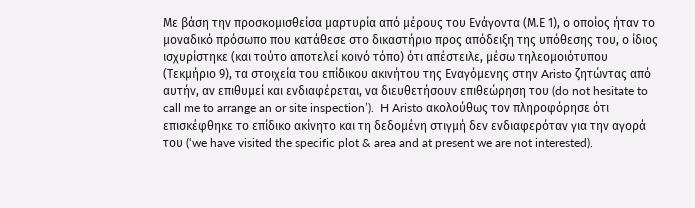Με βάση την προσκομισθείσα μαρτυρία από μέρους του Ενάγοντα (Μ.Ε 1), ο οποίος ήταν το μοναδικό πρόσωπο που κατάθεσε στο δικαστήριο προς απόδειξη της υπόθεσης του, ο ίδιος ισχυρίστηκε (και τούτο αποτελεί κοινό τόπο) ότι απέστειλε, μέσω τηλεομοιότυπου (Τεκμήριο 9), τα στοιχεία του επίδικου ακινήτου της Εναγόμενης στην Aristo ζητώντας από αυτήν, αν επιθυμεί και ενδιαφέρεται, να διευθετήσουν επιθεώρηση του (do not hesitate to call me to arrange an or site inspection’).  H Aristo ακολούθως τον πληροφόρησε ότι επισκέφθηκε το επίδικο ακίνητο και τη δεδομένη στιγμή δεν ενδιαφερόταν για την αγορά του (‘we have visited the specific plot & area and at present we are not interested).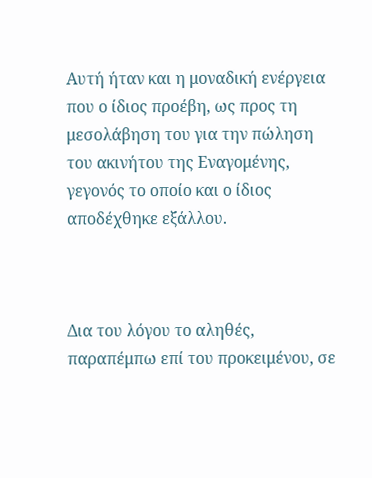Aυτή ήταν και η μοναδική ενέργεια που ο ίδιος προέβη, ως προς τη μεσολάβηση του για την πώληση του ακινήτου της Εναγομένης, γεγονός το οποίο και ο ίδιος αποδέχθηκε εξάλλου.



Δια του λόγου το αληθές, παραπέμπω επί του προκειμένου, σε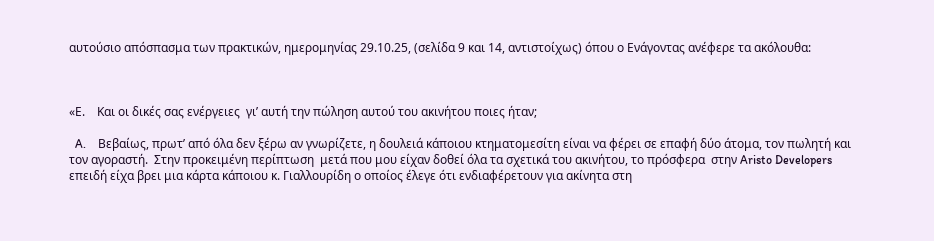αυτούσιο απόσπασμα των πρακτικών, ημερομηνίας 29.10.25, (σελίδα 9 και 14, αντιστοίχως) όπου ο Ενάγοντας ανέφερε τα ακόλουθα:



«Ε.    Και οι δικές σας ενέργειες  γι’ αυτή την πώληση αυτού του ακινήτου ποιες ήταν;

  A.    Βεβαίως, πρωτ’ από όλα δεν ξέρω αν γνωρίζετε, η δουλειά κάποιου κτηματομεσίτη είναι να φέρει σε επαφή δύο άτομα, τον πωλητή και τον αγοραστή.  Στην προκειμένη περίπτωση  μετά που μου είχαν δοθεί όλα τα σχετικά του ακινήτου, το πρόσφερα  στην Aristo Developers επειδή είχα βρει μια κάρτα κάποιου κ. Γιαλλουρίδη ο οποίος έλεγε ότι ενδιαφέρετουν για ακίνητα στη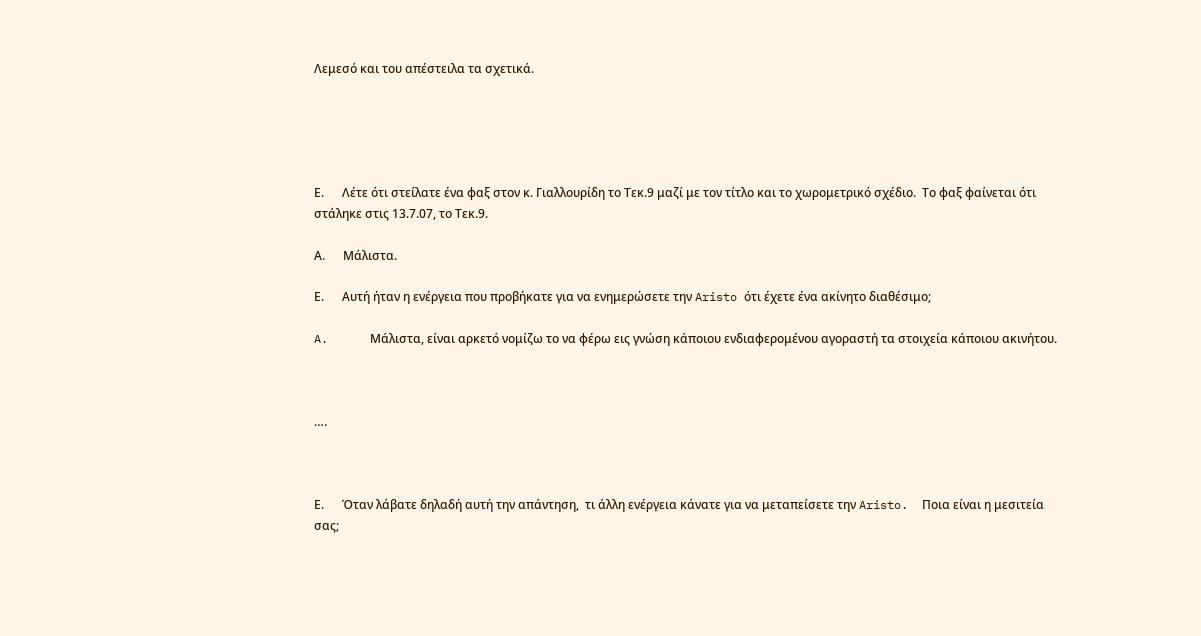Λεμεσό και του απέστειλα τα σχετικά.





Ε.      Λέτε ότι στείλατε ένα φαξ στον κ. Γιαλλουρίδη το Τεκ.9 μαζί με τον τίτλο και το χωρομετρικό σχέδιο.  Το φαξ φαίνεται ότι στάληκε στις 13.7.07, το Τεκ.9.

Α.      Μάλιστα.

Ε.      Αυτή ήταν η ενέργεια που προβήκατε για να ενημερώσετε την Aristo ότι έχετε ένα ακίνητο διαθέσιμο;

A.      Μάλιστα, είναι αρκετό νομίζω το να φέρω εις γνώση κάποιου ενδιαφερομένου αγοραστή τα στοιχεία κάποιου ακινήτου.



….



Ε.      Όταν λάβατε δηλαδή αυτή την απάντηση,  τι άλλη ενέργεια κάνατε για να μεταπείσετε την Aristo.  Ποια είναι η μεσιτεία σας;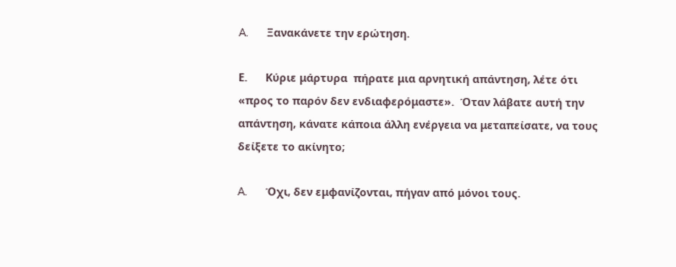A.      Ξανακάνετε την ερώτηση.

Ε.      Κύριε μάρτυρα  πήρατε μια αρνητική απάντηση, λέτε ότι «προς το παρόν δεν ενδιαφερόμαστε».  Όταν λάβατε αυτή την απάντηση, κάνατε κάποια άλλη ενέργεια να μεταπείσατε, να τους δείξετε το ακίνητο;

A.      Όχι, δεν εμφανίζονται, πήγαν από μόνοι τους.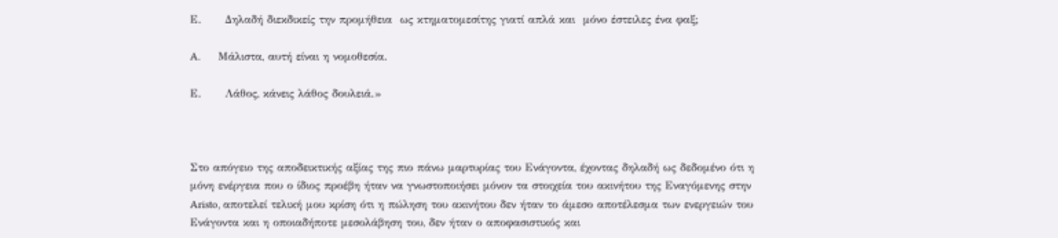Ε.      Δηλαδή διεκδικείς την προμήθεια  ως κτηματομεσίτης γιατί απλά και  μόνο έστειλες ένα φαξ;

A.      Μάλιστα, αυτή είναι η νομοθεσία.

Ε.      Λάθος, κάνεις λάθος δουλειά.»



Στο απόγειο της αποδεικτικής αξίας της πιο πάνω μαρτυρίας του Ενάγοντα, έχοντας δηλαδή ως δεδομένο ότι η μόνη ενέργεια που ο ίδιος προέβη ήταν να γνωστοποιήσει μόνον τα στοιχεία του ακινήτου της Εναγόμενης στην Aristo, αποτελεί τελική μου κρίση ότι η πώληση του ακινήτου δεν ήταν το άμεσο αποτέλεσμα των ενεργειών του Ενάγοντα και η οποιαδήποτε μεσολάβηση του, δεν ήταν ο αποφασιστικός και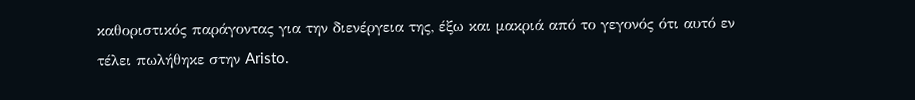καθοριστικός παράγοντας για την διενέργεια της, έξω και μακριά από το γεγονός ότι αυτό εν τέλει πωλήθηκε στην Aristo.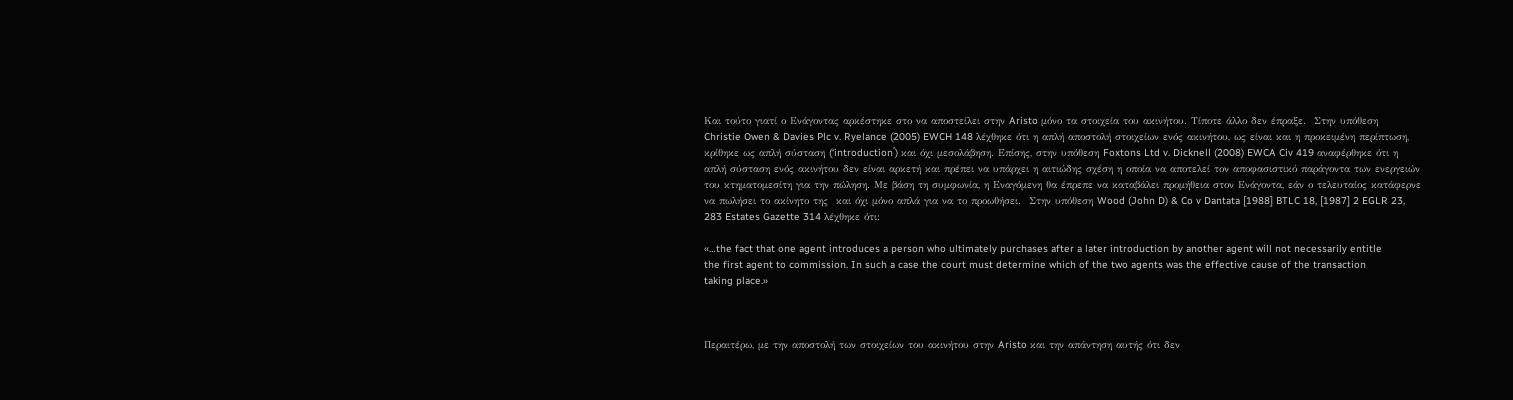Και τούτο γιατί ο Ενάγοντας αρκέστηκε στο να αποστείλει στην Aristo μόνο τα στοιχεία του ακινήτου. Tίποτε άλλο δεν έπραξε.  Στην υπόθεση  Christie Owen & Davies Plc v. Ryelance (2005) EWCH 148 λέχθηκε ότι η απλή αποστολή στοιχείων ενός ακινήτου, ως είναι και η προκειμένη περίπτωση, κρίθηκε ως απλή σύσταση (‘introduction΄) και όχι μεσολάβηση. Επίσης, στην υπόθεση Foxtons Ltd v. Dicknell (2008) EWCA Civ 419 αναφέρθηκε ότι η απλή σύσταση ενός ακινήτου δεν είναι αρκετή και πρέπει να υπάρχει η αιτιώδης σχέση η οποία να αποτελεί τον αποφασιστικό παράγοντα των ενεργειών του κτηματομεσίτη για την πώληση. Με βάση τη συμφωνία, η Εναγόμενη θα έπρεπε να καταβάλει προμήθεια στον Ενάγοντα, εάν ο τελευταίος κατάφερνε να πωλήσει το ακίνητο της  και όχι μόνο απλά για να το προωθήσει.  Στην υπόθεση Wood (John D) & Co v Dantata [1988] BTLC 18, [1987] 2 EGLR 23, 283 Estates Gazette 314 λέχθηκε ότι:

«…the fact that one agent introduces a person who ultimately purchases after a later introduction by another agent will not necessarily entitle the first agent to commission. In such a case the court must determine which of the two agents was the effective cause of the transaction taking place.»



Περαιτέρω, με την αποστολή των στοιχείων του ακινήτου στην Aristo και την απάντηση αυτής ότι δεν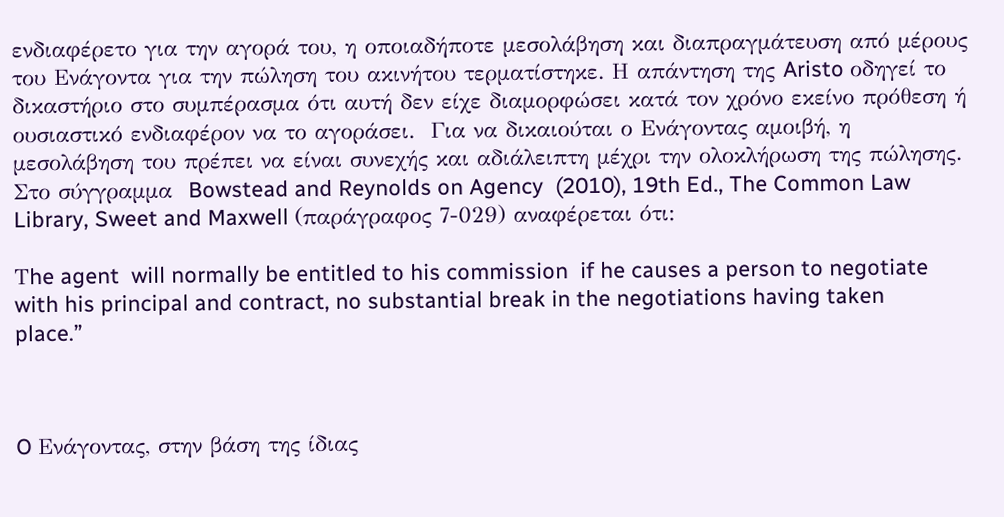ενδιαφέρετο για την αγορά του, η οποιαδήποτε μεσολάβηση και διαπραγμάτευση από μέρους του Ενάγοντα για την πώληση του ακινήτου τερματίστηκε. Η απάντηση της Aristo οδηγεί το δικαστήριο στο συμπέρασμα ότι αυτή δεν είχε διαμορφώσει κατά τον χρόνο εκείνο πρόθεση ή ουσιαστικό ενδιαφέρον να το αγοράσει.  Για να δικαιούται ο Ενάγοντας αμοιβή, η μεσολάβηση του πρέπει να είναι συνεχής και αδιάλειπτη μέχρι την ολοκλήρωση της πώλησης.  Στο σύγγραμμα  Bowstead and Reynolds on Agency  (2010), 19th Ed., The Common Law Library, Sweet and Maxwell (παράγραφος 7-029) αναφέρεται ότι:

Τhe agent  will normally be entitled to his commission  if he causes a person to negotiate with his principal and contract, no substantial break in the negotiations having taken place.”



O Ενάγοντας, στην βάση της ίδιας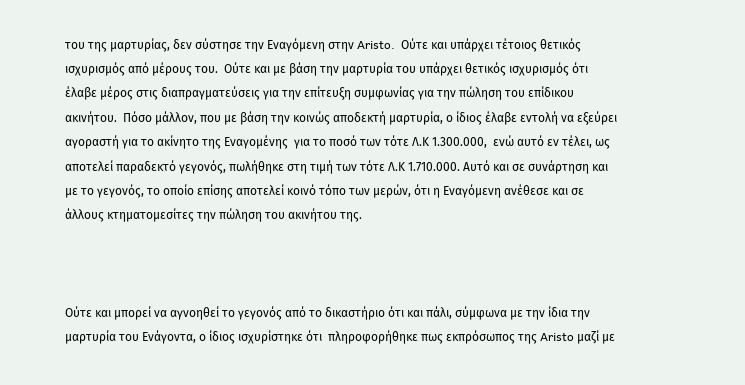του της μαρτυρίας, δεν σύστησε την Εναγόμενη στην Aristo.  Ούτε και υπάρχει τέτοιος θετικός ισχυρισμός από μέρους του.  Ούτε και με βάση την μαρτυρία του υπάρχει θετικός ισχυρισμός ότι έλαβε μέρος στις διαπραγματεύσεις για την επίτευξη συμφωνίας για την πώληση του επίδικου ακινήτου.  Πόσο μάλλον, που με βάση την κοινώς αποδεκτή μαρτυρία, ο ίδιος έλαβε εντολή να εξεύρει αγοραστή για το ακίνητο της Εναγομένης  για το ποσό των τότε Λ.Κ 1.300.000,  ενώ αυτό εν τέλει, ως αποτελεί παραδεκτό γεγονός, πωλήθηκε στη τιμή των τότε Λ.Κ 1.710.000. Αυτό και σε συνάρτηση και με το γεγονός, το οποίο επίσης αποτελεί κοινό τόπο των μερών, ότι η Εναγόμενη ανέθεσε και σε άλλους κτηματομεσίτες την πώληση του ακινήτου της.



Ούτε και μπορεί να αγνοηθεί το γεγονός από το δικαστήριο ότι και πάλι, σύμφωνα με την ίδια την μαρτυρία του Ενάγοντα, ο ίδιος ισχυρίστηκε ότι  πληροφορήθηκε πως εκπρόσωπος της Aristo μαζί με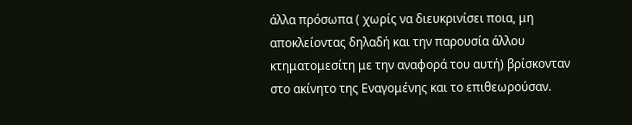άλλα πρόσωπα ( χωρίς να διευκρινίσει ποια, μη αποκλείοντας δηλαδή και την παρουσία άλλου κτηματομεσίτη με την αναφορά του αυτή) βρίσκονταν στο ακίνητο της Εναγομένης και το επιθεωρούσαν.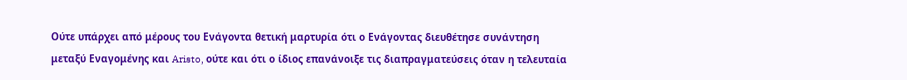Ούτε υπάρχει από μέρους του Ενάγοντα θετική μαρτυρία ότι ο Ενάγοντας διευθέτησε συνάντηση μεταξύ Εναγομένης και Aristo, ούτε και ότι ο ίδιος επανάνοιξε τις διαπραγματεύσεις όταν η τελευταία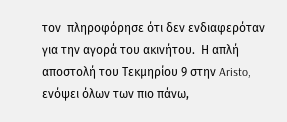τον  πληροφόρησε ότι δεν ενδιαφερόταν για την αγορά του ακινήτου.  Η απλή αποστολή του Τεκμηρίου 9 στην Aristo, ενόψει όλων των πιο πάνω,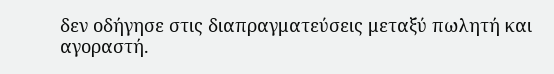δεν οδήγησε στις διαπραγματεύσεις μεταξύ πωλητή και αγοραστή.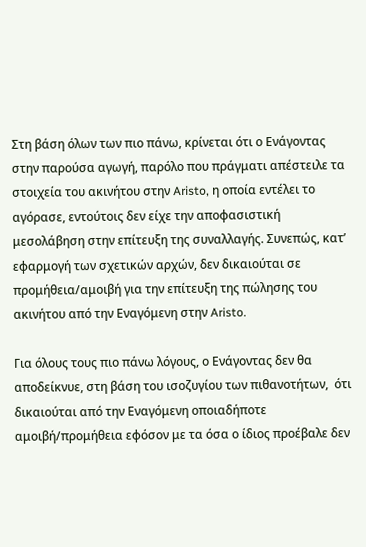Στη βάση όλων των πιο πάνω, κρίνεται ότι ο Ενάγοντας στην παρούσα αγωγή, παρόλο που πράγματι απέστειλε τα στοιχεία του ακινήτου στην Aristo, η οποία εντέλει το αγόρασε, εντούτοις δεν είχε την αποφασιστική μεσολάβηση στην επίτευξη της συναλλαγής. Συνεπώς, κατ’ εφαρμογή των σχετικών αρχών, δεν δικαιούται σε προμήθεια/αμοιβή για την επίτευξη της πώλησης του ακινήτου από την Εναγόμενη στην Aristo.

Για όλους τους πιο πάνω λόγους, ο Ενάγοντας δεν θα αποδείκνυε, στη βάση του ισοζυγίου των πιθανοτήτων,  ότι δικαιούται από την Εναγόμενη οποιαδήποτε αμοιβή/προμήθεια εφόσον με τα όσα ο ίδιος προέβαλε δεν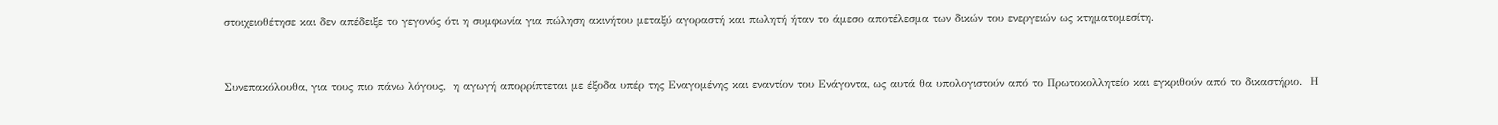στοιχειοθέτησε και δεν απέδειξε το γεγονός ότι η συμφωνία για πώληση ακινήτου μεταξύ αγοραστή και πωλητή ήταν το άμεσο αποτέλεσμα των δικών του ενεργειών ως κτηματομεσίτη.



Συνεπακόλουθα, για τους πιο πάνω λόγους,  η αγωγή απορρίπτεται με έξοδα υπέρ της Εναγομένης και εναντίον του Ενάγοντα, ως αυτά θα υπολογιστούν από το Πρωτοκολλητείο και εγκριθούν από το δικαστήριο.  Η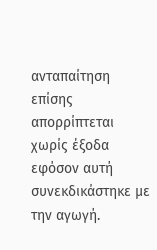ανταπαίτηση επίσης απορρίπτεται χωρίς έξοδα εφόσον αυτή συνεκδικάστηκε με την αγωγή.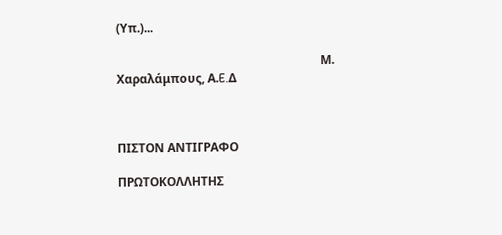(Υπ.)...

                                                                    Μ. Χαραλάμπους, Α.E.Δ



ΠΙΣΤΟΝ ΑΝΤΙΓΡΑΦΟ

ΠΡΩΤΟΚΟΛΛΗΤΗΣ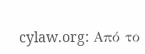cylaw.org: Από το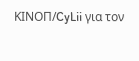ΚΙΝOΠ/CyLii για τον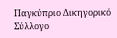Παγκύπριο Δικηγορικό Σύλλογο